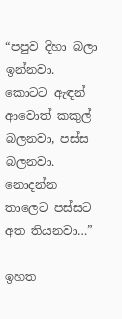“පපුව දිහා බලා ඉන්නවා. කොටට ඇඳන් ආවොත් කකුල් බලනවා, පස්ස බලනවා. නොදන්න තාලෙට පස්සට අත තියනවා…”

ඉහත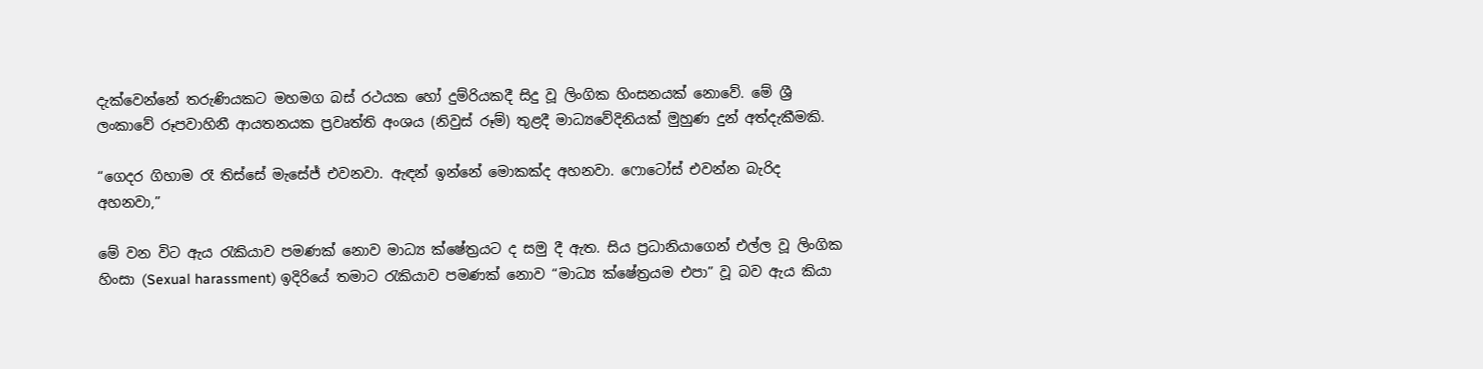දැක්වෙන්නේ තරුණියකට මහමග බස් රථයක හෝ දුම්රියකදී සිදු වූ ලිංගික හිංසනයක් නොවේ. මේ ශ්‍රී ලංකාවේ රූපවාහිනී ආයතනයක ප්‍රවෘත්ති අංශය (නිවුස් රූම්) තුළදී මාධ්‍යවේදිනියක් මුහුණ දුන් අත්දැකීමකි.

“ගෙදර ගිහාම රෑ තිස්සේ මැසේජ් එවනවා. ඇඳන් ඉන්නේ මොකක්ද අහනවා. ෆොටෝස් එවන්න බැරිද අහනවා,”

මේ වන විට ඇය රැකියාව පමණක් නොව මාධ්‍ය ක්ෂේත්‍රයට ද සමු දී ඇත. සිය ප්‍රධානියාගෙන් එල්ල වූ ලිංගික හිංසා (Sexual harassment) ඉදිරියේ තමාට රැකියාව පමණක් නොව “මාධ්‍ය ක්ෂේත්‍රයම එපා” වූ බව ඇය කියා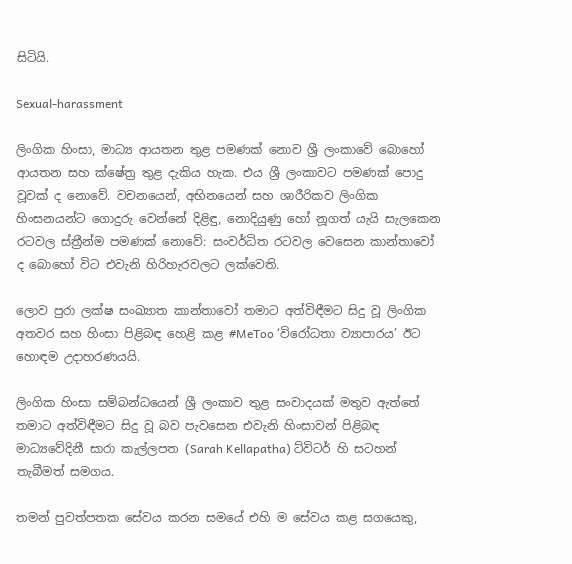සිටියි.

Sexual-harassment

ලිංගික හිංසා, මාධ්‍ය ආයතන තුළ පමණක් නොව ශ්‍රී ලංකාවේ බොහෝ ආයතන සහ ක්ෂේත්‍ර තුළ දැකිය හැක. එය ශ්‍රී ලංකාවට පමණක් පොදු වූවක් ද නොවේ. වචනයෙන්, අභිනයෙන් සහ ශාරීරිකව ලිංගික හිංසනයන්ට ගොදුරු වෙන්නේ දිළිඳු, නොදියුණු හෝ නූගත් යැයි සැලකෙන රටවල ස්ත්‍රීන්ම පමණක් නොවේ: සංවර්ධිත රටවල වෙසෙන කාන්තාවෝ ද බොහෝ විට එවැනි හිරිහැරවලට ලක්වෙති.

ලොව පුරා ලක්ෂ සංඛ්‍යාත කාන්තාවෝ තමාට අත්විඳීමට සිදු වූ ලිංගික අතවර සහ හිංසා පිළිබඳ හෙළි කළ #MeToo ‘විරෝධතා ව්‍යාපාරය’ ඊට හොඳම උදාහරණයයි.

ලිංගික හිංසා සම්බන්ධයෙන් ශ්‍රී ලංකාව තුළ සංවාදයක් මතුව ඇත්තේ තමාට අත්විඳීමට සිදු වූ බව පැවසෙන එවැනි හිංසාවන් පිළිබඳ මාධ්‍යවේදිනී සාරා කැල්ලපත (Sarah Kellapatha) ට්විටර් හි සටහන් තැබීමත් සමගය.

තමන් පුවත්පතක සේවය කරන සමයේ එහි ම සේවය කළ සගයෙකු,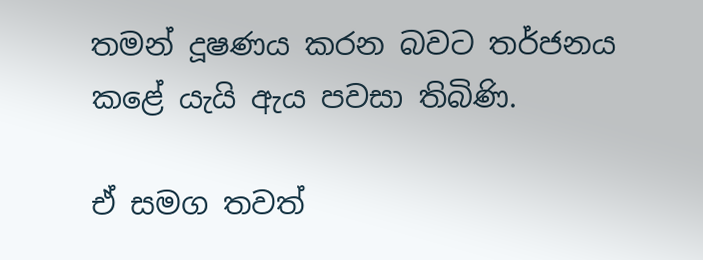තමන් දූෂණය කරන බවට තර්ජනය කළේ යැයි ඇය පවසා තිබිණි.

ඒ සමග තවත්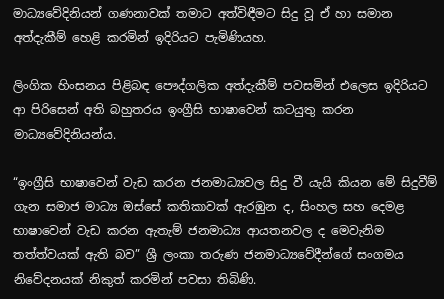මාධ්‍යවේදිනියන් ගණනාවක් තමාට අත්විඳීමට සිදු වූ ඒ හා සමාන අත්දැකීම් හෙළි කරමින් ඉදිරියට පැමිණියහ.

ලිංගික හිංසනය පිළිබඳ පෞද්ගලික අත්දැකීම් පවසමින් එලෙස ඉදිරියට ආ පිරිසෙන් අති බහුතරය ඉංග්‍රීසි භාෂාවෙන් කටයුතු කරන මාධ්‍යවේදිනියන්ය.

“ඉංග්‍රීසි භාෂාවෙන් වැඩ කරන ජනමාධ්‍යවල සිදු වී යැයි කියන මේ සිදුවීම් ගැන සමාජ මාධ්‍ය ඔස්සේ කතිකාවක් ඇරඹුන ද, සිංහල සහ දෙමළ භාෂාවෙන් වැඩ කරන ඇතැම් ජනමාධ්‍ය ආයතනවල ද මෙවැනිම තත්ත්වයක් ඇති බව” ශ්‍රී ලංකා තරුණ ජනමාධ්‍යවේදීන්ගේ සංගමය නිවේදනයක් නිකුත් කරමින් පවසා තිබිණි.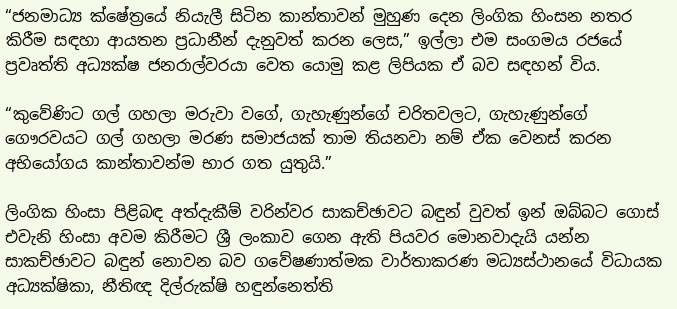“ජනමාධ්‍ය ක්ෂේත්‍රයේ නියැලී සිටින කාන්තාවන් මුහුණ දෙන ලිංගික හිංසන නතර කිරීම සඳහා ආයතන ප්‍රධානීන් දැනුවත් කරන ලෙස,” ඉල්ලා එම සංගමය රජයේ ප්‍රවෘත්ති අධ්‍යක්ෂ ජනරාල්වරයා වෙත යොමු කළ ලිපියක ඒ බව සඳහන් විය.

“කුවේණිට ගල් ගහලා මරුවා වගේ, ගැහැණුන්ගේ චරිතවලට, ගැහැණුන්ගේ ගෞරවයට ගල් ගහලා මරණ සමාජයක් තාම තියනවා නම් ඒක වෙනස් කරන අභියෝගය කාන්තාවන්ම භාර ගත යුතුයි.”

ලිංගික හිංසා පිළිබඳ අත්දැකීම් වරින්වර සාකච්ඡාවට බඳුන් වුවත් ඉන් ඔබ්බට ගොස් එවැනි හිංසා අවම කිරීමට ශ්‍රී ලංකාව ගෙන ඇති පියවර මොනවාදැයි යන්න සාකච්ඡාවට බඳුන් නොවන බව ගවේෂණාත්මක වාර්තාකරණ මධ්‍යස්ථානයේ විධායක අධ්‍යක්ෂිකා, නීතිඥ දිල්රුක්ෂි හඳුන්නෙත්ති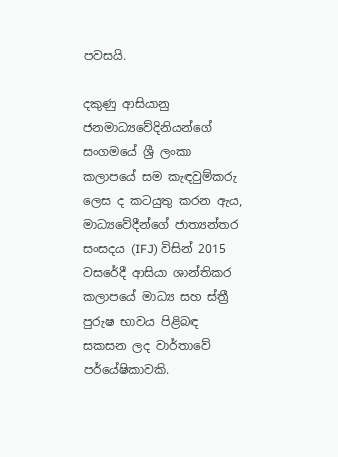පවසයි.

දකුණු ආසියානු ජනමාධ්‍යවේදිනියන්ගේ සංගමයේ ශ්‍රී ලංකා කලාපයේ සම කැඳවුම්කරු ලෙස ද කටයුතු කරන ඇය, මාධ්‍යවේදීන්ගේ ජාත්‍යන්තර සංසදය (IFJ) විසින් 2015 වසරේදී ආසියා ශාන්තිකර කලාපයේ මාධ්‍ය සහ ස්ත්‍රී පුරුෂ භාවය පිළිබඳ සකසන ලද වාර්තාවේ පර්යේෂිකාවකි.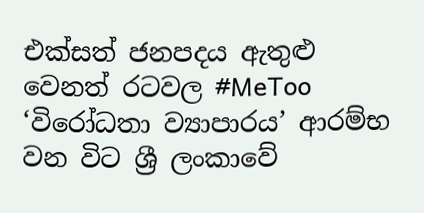එක්සත් ජනපදය ඇතුළු වෙනත් රටවල #MeToo ‘විරෝධතා ව්‍යාපාරය’ ආරම්භ වන විට ශ්‍රී ලංකාවේ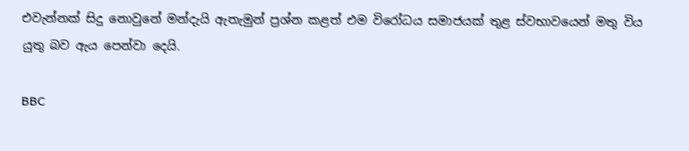එවැන්නක් සිදු නොවුනේ මන්දැයි ඇතැමුන් ප්‍රශ්න කළත් එම විරෝධය සමාජයක් තුළ ස්වභාවයෙන් මතු විය යුතු බව ඇය පෙන්වා දෙයි.

BBC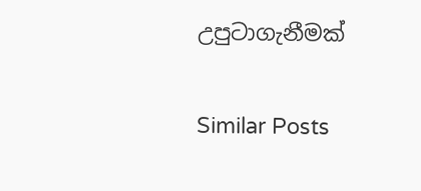උපුටාගැනීමක්

Similar Posts